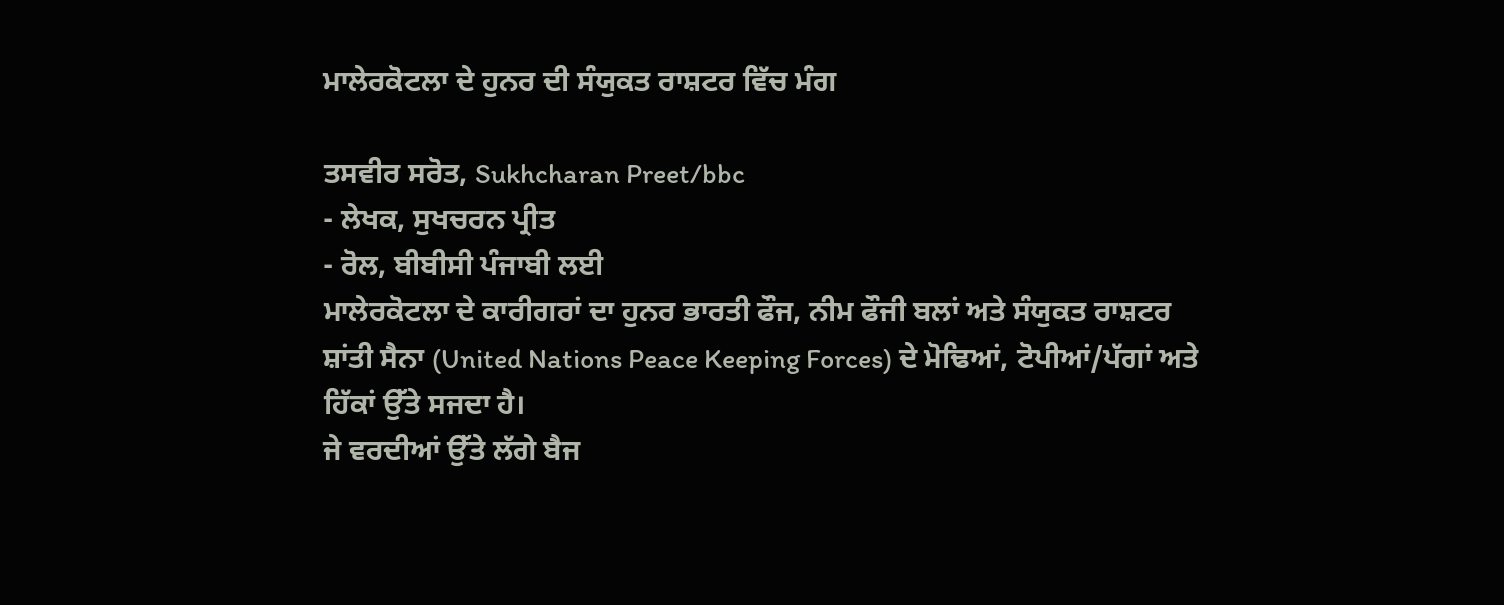ਮਾਲੇਰਕੋਟਲਾ ਦੇ ਹੁਨਰ ਦੀ ਸੰਯੁਕਤ ਰਾਸ਼ਟਰ ਵਿੱਚ ਮੰਗ

ਤਸਵੀਰ ਸਰੋਤ, Sukhcharan Preet/bbc
- ਲੇਖਕ, ਸੁਖਚਰਨ ਪ੍ਰੀਤ
- ਰੋਲ, ਬੀਬੀਸੀ ਪੰਜਾਬੀ ਲਈ
ਮਾਲੇਰਕੋਟਲਾ ਦੇ ਕਾਰੀਗਰਾਂ ਦਾ ਹੁਨਰ ਭਾਰਤੀ ਫੌਜ, ਨੀਮ ਫੌਜੀ ਬਲਾਂ ਅਤੇ ਸੰਯੁਕਤ ਰਾਸ਼ਟਰ ਸ਼ਾਂਤੀ ਸੈਨਾ (United Nations Peace Keeping Forces) ਦੇ ਮੋਢਿਆਂ, ਟੋਪੀਆਂ/ਪੱਗਾਂ ਅਤੇ ਹਿੱਕਾਂ ਉੱਤੇ ਸਜਦਾ ਹੈ।
ਜੇ ਵਰਦੀਆਂ ਉੱਤੇ ਲੱਗੇ ਬੈਜ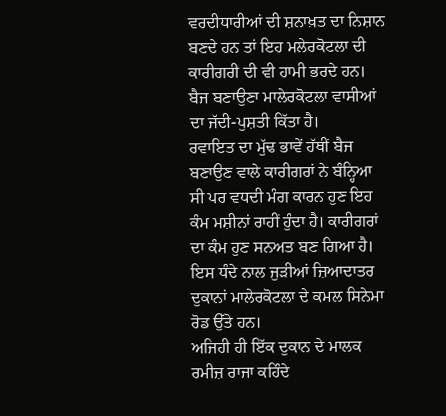ਵਰਦੀਧਾਰੀਆਂ ਦੀ ਸ਼ਨਾਖ਼ਤ ਦਾ ਨਿਸ਼ਾਨ ਬਣਦੇ ਹਨ ਤਾਂ ਇਹ ਮਲੇਰਕੋਟਲਾ ਦੀ ਕਾਰੀਗਰੀ ਦੀ ਵੀ ਹਾਮੀ ਭਰਦੇ ਹਨ। ਬੈਜ ਬਣਾਉਣਾ ਮਾਲੇਰਕੋਟਲਾ ਵਾਸੀਆਂ ਦਾ ਜੱਦੀ-ਪੁਸ਼ਤੀ ਕਿੱਤਾ ਹੈ।
ਰਵਾਇਤ ਦਾ ਮੁੱਢ ਭਾਵੇਂ ਹੱਥੀਂ ਬੈਜ ਬਣਾਉਣ ਵਾਲੇ ਕਾਰੀਗਰਾਂ ਨੇ ਬੰਨ੍ਹਿਆ ਸੀ ਪਰ ਵਧਦੀ ਮੰਗ ਕਾਰਨ ਹੁਣ ਇਹ ਕੰਮ ਮਸ਼ੀਨਾਂ ਰਾਹੀਂ ਹੁੰਦਾ ਹੈ। ਕਾਰੀਗਰਾਂ ਦਾ ਕੰਮ ਹੁਣ ਸਨਅਤ ਬਣ ਗਿਆ ਹੈ।
ਇਸ ਧੰਦੇ ਨਾਲ ਜੁੜੀਆਂ ਜ਼ਿਆਦਾਤਰ ਦੁਕਾਨਾਂ ਮਾਲੇਰਕੋਟਲਾ ਦੇ ਕਮਲ ਸਿਨੇਮਾ ਰੋਡ ਉੱਤੇ ਹਨ।
ਅਜਿਹੀ ਹੀ ਇੱਕ ਦੁਕਾਨ ਦੇ ਮਾਲਕ ਰਮੀਜ਼ ਰਾਜਾ ਕਹਿੰਦੇ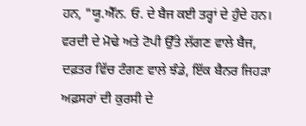ਹਨ, "ਯੂ.ਐੱਨ. ਓ. ਦੇ ਬੈਜ ਕਈ ਤਰ੍ਹਾਂ ਦੇ ਹੁੰਦੇ ਹਨ। ਵਰਦੀ ਦੇ ਮੋਢੇ ਅਤੇ ਟੋਪੀ ਉੱਤੇ ਲੱਗਣ ਵਾਲੇ ਬੈਜ, ਦਫ਼ਤਰ ਵਿੱਚ ਟੰਗਣ ਵਾਲੇ ਝੰਡੇ, ਇੱਕ ਬੈਨਰ ਜਿਹੜਾ ਅਫ਼ਸਰਾਂ ਦੀ ਕੁਰਸੀ ਦੇ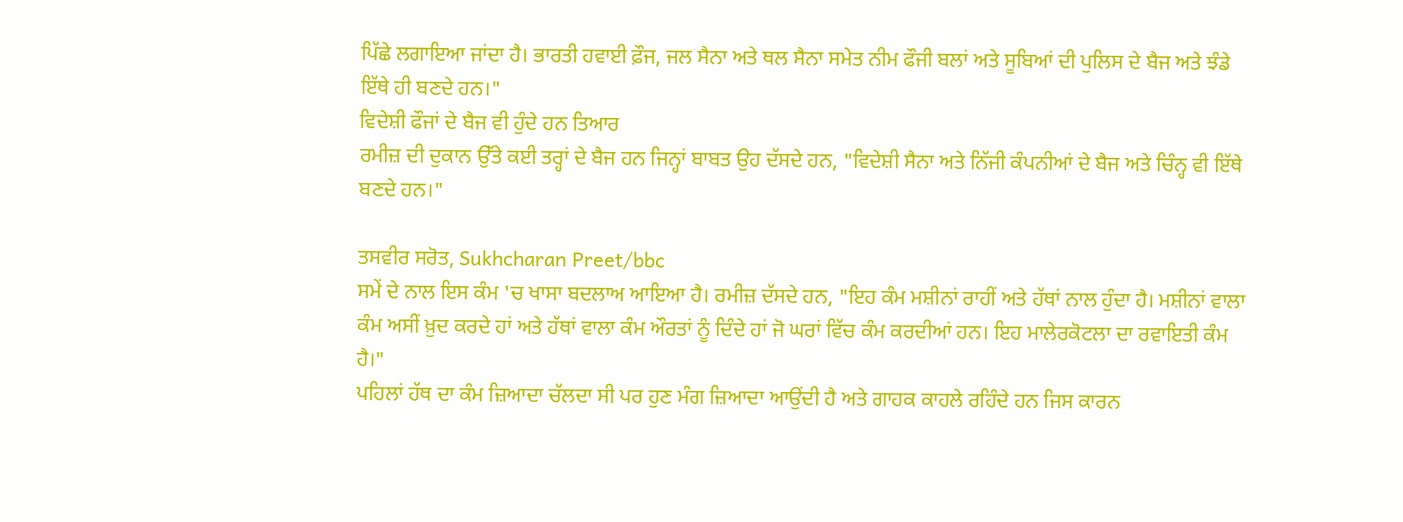ਪਿੱਛੇ ਲਗਾਇਆ ਜਾਂਦਾ ਹੈ। ਭਾਰਤੀ ਹਵਾਈ ਫ਼ੌਜ, ਜਲ ਸੈਨਾ ਅਤੇ ਥਲ ਸੈਨਾ ਸਮੇਤ ਨੀਮ ਫੌਜੀ ਬਲਾਂ ਅਤੇ ਸੂਬਿਆਂ ਦੀ ਪੁਲਿਸ ਦੇ ਬੈਜ ਅਤੇ ਝੰਡੇ ਇੱਥੇ ਹੀ ਬਣਦੇ ਹਨ।"
ਵਿਦੇਸ਼ੀ ਫੌਜਾਂ ਦੇ ਬੈਜ ਵੀ ਹੁੰਦੇ ਹਨ ਤਿਆਰ
ਰਮੀਜ਼ ਦੀ ਦੁਕਾਨ ਉੱਤੇ ਕਈ ਤਰ੍ਹਾਂ ਦੇ ਬੈਜ ਹਨ ਜਿਨ੍ਹਾਂ ਬਾਬਤ ਉਹ ਦੱਸਦੇ ਹਨ, "ਵਿਦੇਸ਼ੀ ਸੈਨਾ ਅਤੇ ਨਿੱਜੀ ਕੰਪਨੀਆਂ ਦੇ ਬੈਜ ਅਤੇ ਚਿੰਨ੍ਹ ਵੀ ਇੱਥੇ ਬਣਦੇ ਹਨ।"

ਤਸਵੀਰ ਸਰੋਤ, Sukhcharan Preet/bbc
ਸਮੇਂ ਦੇ ਨਾਲ ਇਸ ਕੰਮ 'ਚ ਖਾਸਾ ਬਦਲਾਅ ਆਇਆ ਹੈ। ਰਮੀਜ਼ ਦੱਸਦੇ ਹਨ, "ਇਹ ਕੰਮ ਮਸ਼ੀਨਾਂ ਰਾਹੀਂ ਅਤੇ ਹੱਥਾਂ ਨਾਲ ਹੁੰਦਾ ਹੈ। ਮਸ਼ੀਨਾਂ ਵਾਲਾ ਕੰਮ ਅਸੀਂ ਖ਼ੁਦ ਕਰਦੇ ਹਾਂ ਅਤੇ ਹੱਥਾਂ ਵਾਲਾ ਕੰਮ ਔਰਤਾਂ ਨੂੰ ਦਿੰਦੇ ਹਾਂ ਜੋ ਘਰਾਂ ਵਿੱਚ ਕੰਮ ਕਰਦੀਆਂ ਹਨ। ਇਹ ਮਾਲੇਰਕੋਟਲਾ ਦਾ ਰਵਾਇਤੀ ਕੰਮ ਹੈ।"
ਪਹਿਲਾਂ ਹੱਥ ਦਾ ਕੰਮ ਜ਼ਿਆਦਾ ਚੱਲਦਾ ਸੀ ਪਰ ਹੁਣ ਮੰਗ ਜ਼ਿਆਦਾ ਆਉਂਦੀ ਹੈ ਅਤੇ ਗਾਹਕ ਕਾਹਲੇ ਰਹਿੰਦੇ ਹਨ ਜਿਸ ਕਾਰਨ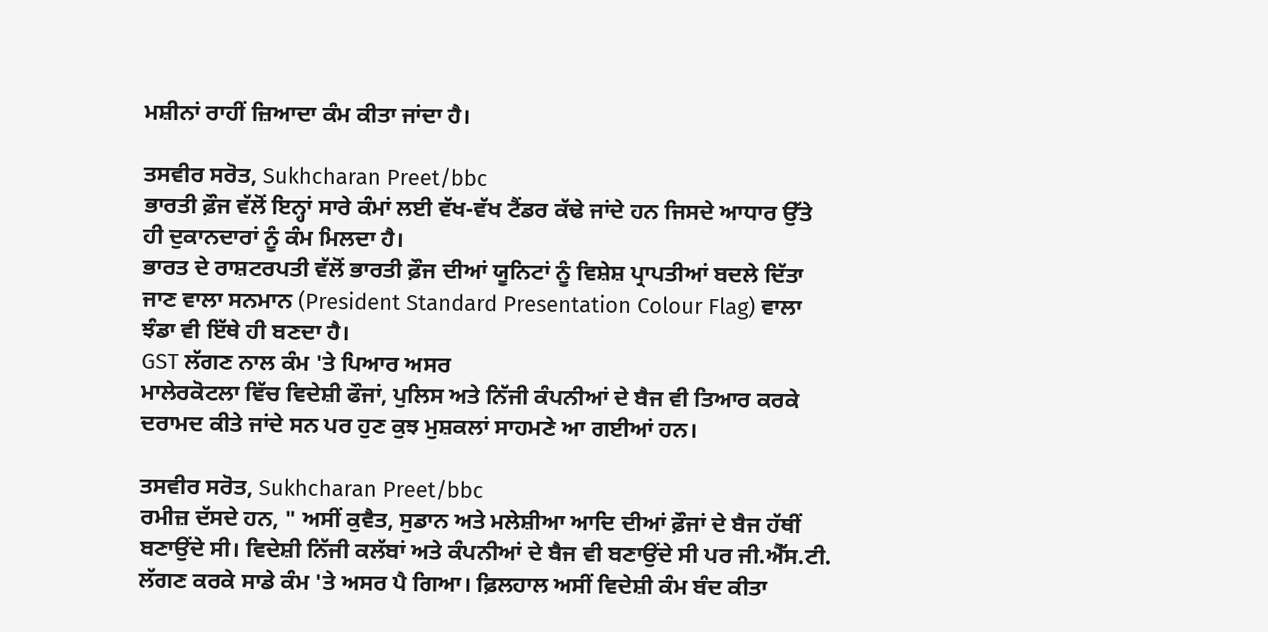ਮਸ਼ੀਨਾਂ ਰਾਹੀਂ ਜ਼ਿਆਦਾ ਕੰਮ ਕੀਤਾ ਜਾਂਦਾ ਹੈ।

ਤਸਵੀਰ ਸਰੋਤ, Sukhcharan Preet/bbc
ਭਾਰਤੀ ਫ਼ੌਜ ਵੱਲੋਂ ਇਨ੍ਹਾਂ ਸਾਰੇ ਕੰਮਾਂ ਲਈ ਵੱਖ-ਵੱਖ ਟੈਂਡਰ ਕੱਢੇ ਜਾਂਦੇ ਹਨ ਜਿਸਦੇ ਆਧਾਰ ਉੱਤੇ ਹੀ ਦੁਕਾਨਦਾਰਾਂ ਨੂੰ ਕੰਮ ਮਿਲਦਾ ਹੈ।
ਭਾਰਤ ਦੇ ਰਾਸ਼ਟਰਪਤੀ ਵੱਲੋਂ ਭਾਰਤੀ ਫ਼ੌਜ ਦੀਆਂ ਯੂਨਿਟਾਂ ਨੂੰ ਵਿਸ਼ੇਸ਼ ਪ੍ਰਾਪਤੀਆਂ ਬਦਲੇ ਦਿੱਤਾ ਜਾਣ ਵਾਲਾ ਸਨਮਾਨ (President Standard Presentation Colour Flag) ਵਾਲਾ ਝੰਡਾ ਵੀ ਇੱਥੇ ਹੀ ਬਣਦਾ ਹੈ।
GST ਲੱਗਣ ਨਾਲ ਕੰਮ 'ਤੇ ਪਿਆਰ ਅਸਰ
ਮਾਲੇਰਕੋਟਲਾ ਵਿੱਚ ਵਿਦੇਸ਼ੀ ਫੌਜਾਂ, ਪੁਲਿਸ ਅਤੇ ਨਿੱਜੀ ਕੰਪਨੀਆਂ ਦੇ ਬੈਜ ਵੀ ਤਿਆਰ ਕਰਕੇ ਦਰਾਮਦ ਕੀਤੇ ਜਾਂਦੇ ਸਨ ਪਰ ਹੁਣ ਕੁਝ ਮੁਸ਼ਕਲਾਂ ਸਾਹਮਣੇ ਆ ਗਈਆਂ ਹਨ।

ਤਸਵੀਰ ਸਰੋਤ, Sukhcharan Preet/bbc
ਰਮੀਜ਼ ਦੱਸਦੇ ਹਨ, " ਅਸੀਂ ਕੁਵੈਤ, ਸੁਡਾਨ ਅਤੇ ਮਲੇਸ਼ੀਆ ਆਦਿ ਦੀਆਂ ਫ਼ੌਜਾਂ ਦੇ ਬੈਜ ਹੱਥੀਂ ਬਣਾਉਂਦੇ ਸੀ। ਵਿਦੇਸ਼ੀ ਨਿੱਜੀ ਕਲੱਬਾਂ ਅਤੇ ਕੰਪਨੀਆਂ ਦੇ ਬੈਜ ਵੀ ਬਣਾਉਂਦੇ ਸੀ ਪਰ ਜੀ.ਐੱਸ.ਟੀ. ਲੱਗਣ ਕਰਕੇ ਸਾਡੇ ਕੰਮ 'ਤੇ ਅਸਰ ਪੈ ਗਿਆ। ਫ਼ਿਲਹਾਲ ਅਸੀਂ ਵਿਦੇਸ਼ੀ ਕੰਮ ਬੰਦ ਕੀਤਾ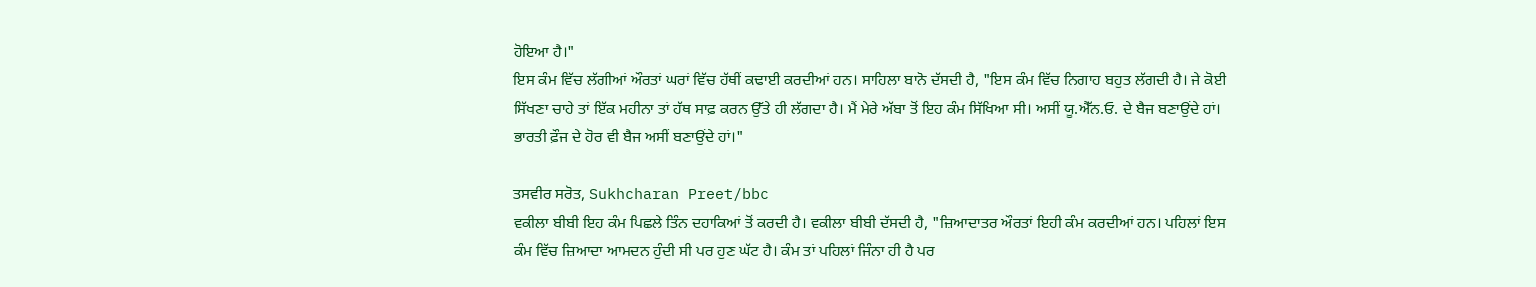ਹੋਇਆ ਹੈ।"
ਇਸ ਕੰਮ ਵਿੱਚ ਲੱਗੀਆਂ ਔਰਤਾਂ ਘਰਾਂ ਵਿੱਚ ਹੱਥੀਂ ਕਢਾਈ ਕਰਦੀਆਂ ਹਨ। ਸਾਹਿਲਾ ਬਾਨੋ ਦੱਸਦੀ ਹੈ, "ਇਸ ਕੰਮ ਵਿੱਚ ਨਿਗਾਹ ਬਹੁਤ ਲੱਗਦੀ ਹੈ। ਜੇ ਕੋਈ ਸਿੱਖਣਾ ਚਾਹੇ ਤਾਂ ਇੱਕ ਮਹੀਨਾ ਤਾਂ ਹੱਥ ਸਾਫ਼ ਕਰਨ ਉੱਤੇ ਹੀ ਲੱਗਦਾ ਹੈ। ਮੈਂ ਮੇਰੇ ਅੱਬਾ ਤੋਂ ਇਹ ਕੰਮ ਸਿੱਖਿਆ ਸੀ। ਅਸੀਂ ਯੂ.ਐੱਨ.ਓ. ਦੇ ਬੈਜ ਬਣਾਉਂਦੇ ਹਾਂ। ਭਾਰਤੀ ਫ਼ੌਜ ਦੇ ਹੋਰ ਵੀ ਬੈਜ ਅਸੀਂ ਬਣਾਉਂਦੇ ਹਾਂ।"

ਤਸਵੀਰ ਸਰੋਤ, Sukhcharan Preet/bbc
ਵਕੀਲਾ ਬੀਬੀ ਇਹ ਕੰਮ ਪਿਛਲੇ ਤਿੰਨ ਦਹਾਕਿਆਂ ਤੋਂ ਕਰਦੀ ਹੈ। ਵਕੀਲਾ ਬੀਬੀ ਦੱਸਦੀ ਹੈ, "ਜ਼ਿਆਦਾਤਰ ਔਰਤਾਂ ਇਹੀ ਕੰਮ ਕਰਦੀਆਂ ਹਨ। ਪਹਿਲਾਂ ਇਸ ਕੰਮ ਵਿੱਚ ਜ਼ਿਆਦਾ ਆਮਦਨ ਹੁੰਦੀ ਸੀ ਪਰ ਹੁਣ ਘੱਟ ਹੈ। ਕੰਮ ਤਾਂ ਪਹਿਲਾਂ ਜਿੰਨਾ ਹੀ ਹੈ ਪਰ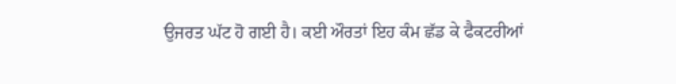ਉਜਰਤ ਘੱਟ ਹੋ ਗਈ ਹੈ। ਕਈ ਔਰਤਾਂ ਇਹ ਕੰਮ ਛੱਡ ਕੇ ਫੈਕਟਰੀਆਂ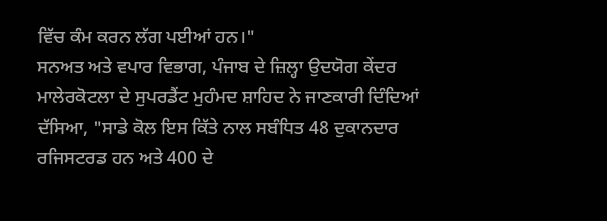ਵਿੱਚ ਕੰਮ ਕਰਨ ਲੱਗ ਪਈਆਂ ਹਨ।"
ਸਨਅਤ ਅਤੇ ਵਪਾਰ ਵਿਭਾਗ, ਪੰਜਾਬ ਦੇ ਜ਼ਿਲ੍ਹਾ ਉਦਯੋਗ ਕੇਂਦਰ ਮਾਲੇਰਕੋਟਲਾ ਦੇ ਸੁਪਰਡੈਂਟ ਮੁਹੰਮਦ ਸ਼ਾਹਿਦ ਨੇ ਜਾਣਕਾਰੀ ਦਿੰਦਿਆਂ ਦੱਸਿਆ, "ਸਾਡੇ ਕੋਲ ਇਸ ਕਿੱਤੇ ਨਾਲ ਸਬੰਧਿਤ 48 ਦੁਕਾਨਦਾਰ ਰਜਿਸਟਰਡ ਹਨ ਅਤੇ 400 ਦੇ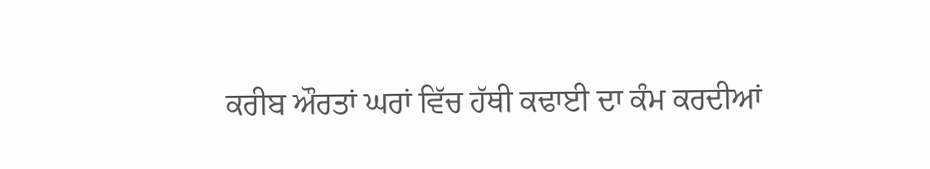ਕਰੀਬ ਔਰਤਾਂ ਘਰਾਂ ਵਿੱਚ ਹੱਥੀ ਕਢਾਈ ਦਾ ਕੰਮ ਕਰਦੀਆਂ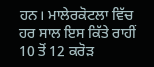ਹਨ। ਮਾਲੇਰਕੋਟਲਾ ਵਿੱਚ ਹਰ ਸਾਲ ਇਸ ਕਿੱਤੇ ਰਾਹੀਂ 10 ਤੋਂ 12 ਕਰੋੜ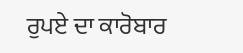ਰੁਪਏ ਦਾ ਕਾਰੋਬਾਰ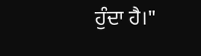ਹੁੰਦਾ ਹੈ।"